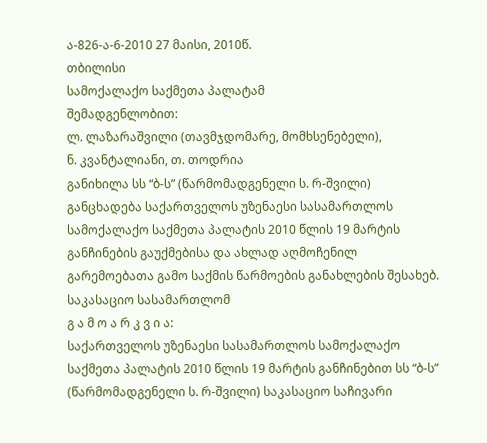ა-826-ა-6-2010 27 მაისი, 2010წ.
თბილისი
სამოქალაქო საქმეთა პალატამ
შემადგენლობით:
ლ. ლაზარაშვილი (თავმჯდომარე, მომხსენებელი),
ნ. კვანტალიანი, თ. თოდრია
განიხილა სს “ბ-ს” (წარმომადგენელი ს. რ-შვილი) განცხადება საქართველოს უზენაესი სასამართლოს სამოქალაქო საქმეთა პალატის 2010 წლის 19 მარტის განჩინების გაუქმებისა და ახლად აღმოჩენილ გარემოებათა გამო საქმის წარმოების განახლების შესახებ. საკასაციო სასამართლომ
გ ა მ ო ა რ კ ვ ი ა:
საქართველოს უზენაესი სასამართლოს სამოქალაქო საქმეთა პალატის 2010 წლის 19 მარტის განჩინებით სს “ბ-ს” (წარმომადგენელი ს. რ-შვილი) საკასაციო საჩივარი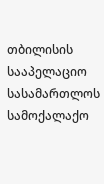თბილისის სააპელაციო სასამართლოს სამოქალაქო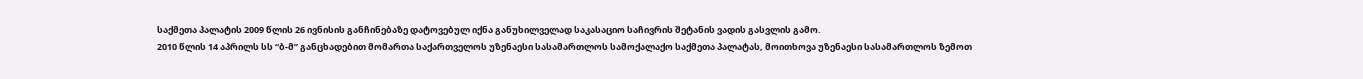საქმეთა პალატის 2009 წლის 26 ივნისის განჩინებაზე დატოვებულ იქნა განუხილველად საკასაციო საჩივრის შეტანის ვადის გასვლის გამო.
2010 წლის 14 აპრილს სს “ბ-მ” განცხადებით მომართა საქართველოს უზენაესი სასამართლოს სამოქალაქო საქმეთა პალატას, მოითხოვა უზენაესი სასამართლოს ზემოთ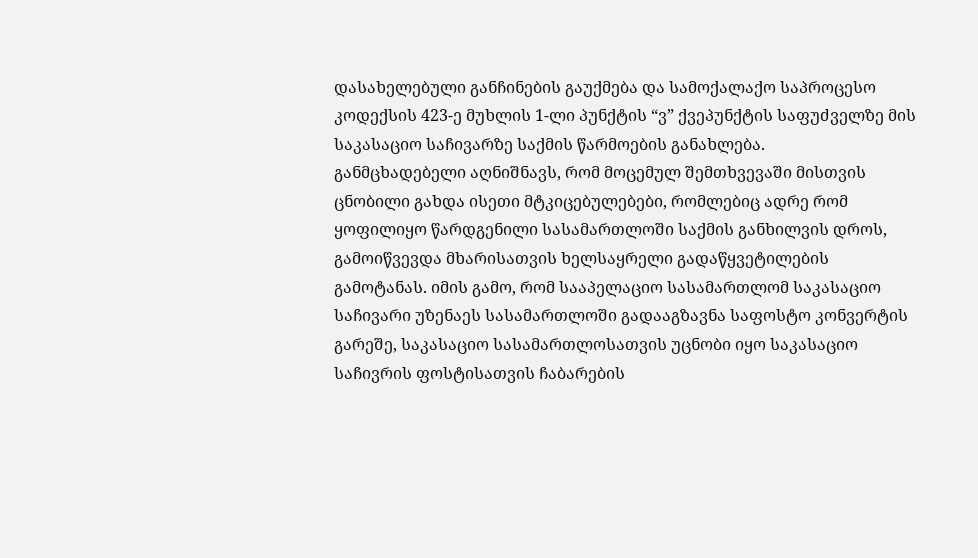დასახელებული განჩინების გაუქმება და სამოქალაქო საპროცესო კოდექსის 423-ე მუხლის 1-ლი პუნქტის “ვ” ქვეპუნქტის საფუძველზე მის საკასაციო საჩივარზე საქმის წარმოების განახლება.
განმცხადებელი აღნიშნავს, რომ მოცემულ შემთხვევაში მისთვის ცნობილი გახდა ისეთი მტკიცებულებები, რომლებიც ადრე რომ ყოფილიყო წარდგენილი სასამართლოში საქმის განხილვის დროს, გამოიწვევდა მხარისათვის ხელსაყრელი გადაწყვეტილების გამოტანას. იმის გამო, რომ სააპელაციო სასამართლომ საკასაციო საჩივარი უზენაეს სასამართლოში გადააგზავნა საფოსტო კონვერტის გარეშე, საკასაციო სასამართლოსათვის უცნობი იყო საკასაციო საჩივრის ფოსტისათვის ჩაბარების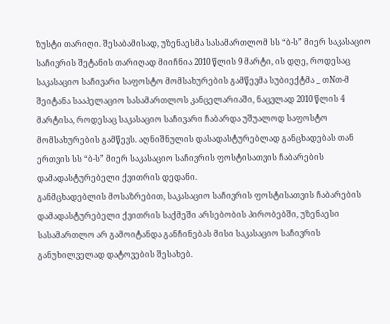ზუსტი თარიღი. შესაბამისად, უზენაესმა სასამართლომ სს “ბ-ს” მიერ საკასაციო საჩივრის შეტანის თარიღად მიიჩნია 2010 წლის 9 მარტი, ის დღე, როდესაც საკასაციო საჩივარი საფოსტო მომსახურების გამწევმა სუბიექტმა _ თNთ-მ შეიტანა სააპელაციო სასამართლოს კანცელარიაში, ნაცვლად 2010 წლის 4 მარტისა, როდესაც საკასაციო საჩივარი ჩაბარდა უშუალოდ საფოსტო მომსახურების გამწევს. აღნიშნულის დასადასტურებლად განცხადებას თან ერთვის სს “ბ-ს” მიერ საკასაციო საჩივრის ფოსტისათვის ჩაბარების დამადასტურებელი ქვითრის დედანი.
განმცხადებლის მოსაზრებით, საკასაციო საჩივრის ფოსტისათვის ჩაბარების დამადასტურებელი ქვითრის საქმეში არსებობის პირობებში, უზენაესი სასამართლო არ გამოიტანდა განჩინებას მისი საკასაციო საჩივრის განუხილველად დატოვების შესახებ.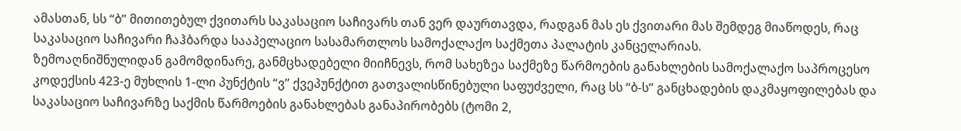ამასთან, სს “ბ” მითითებულ ქვითარს საკასაციო საჩივარს თან ვერ დაურთავდა, რადგან მას ეს ქვითარი მას შემდეგ მიაწოდეს, რაც საკასაციო საჩივარი ჩაჰბარდა სააპელაციო სასამართლოს სამოქალაქო საქმეთა პალატის კანცელარიას.
ზემოაღნიშნულიდან გამომდინარე, განმცხადებელი მიიჩნევს, რომ სახეზეა საქმეზე წარმოების განახლების სამოქალაქო საპროცესო კოდექსის 423-ე მუხლის 1-ლი პუნქტის “ვ” ქვეპუნქტით გათვალისწინებული საფუძველი, რაც სს “ბ-ს” განცხადების დაკმაყოფილებას და საკასაციო საჩივარზე საქმის წარმოების განახლებას განაპირობებს (ტომი 2,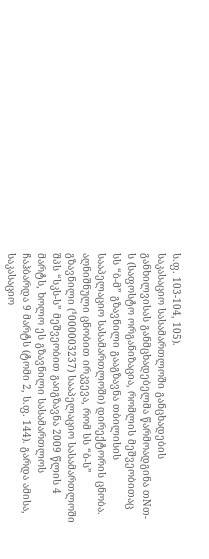ს.ფ. 103-104, 105).
საკასაციო სასამართლოში განცხადების განხილვისას განმცხადებელმა წარმოადგინა თNთ-ს (საფოსტო ორგანიზაცია, რომლის მეშვეობითაც სს “ბ-მ” გზავნილი გააგზავნა თბილისის სააპელაციო სასამართლოში) დირექტორის ცნობა. აღნიშნული ცნობით ირკვევა, რომ სს “ბ-ს” გზავნილი (¹000003237) სააპელაციო სასამართლოში შპს “სკს-ს” მეშვეობით გაიგზავნა 2009 წლის 4 მარტს, ხოლო ეს გზავნილი სასამართლოს ჩაჰბარდა 9 მარტს (ტომი 2, ს.ფ. 144). გარდა ამისა, საკასაციო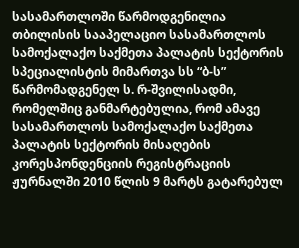სასამართლოში წარმოდგენილია თბილისის სააპელაციო სასამართლოს სამოქალაქო საქმეთა პალატის სექტორის სპეციალისტის მიმართვა სს “ბ-ს” წარმომადგენელ ს. რ-შვილისადმი, რომელშიც განმარტებულია, რომ ამავე სასამართლოს სამოქალაქო საქმეთა პალატის სექტორის მისაღების კორესპონდენციის რეგისტრაციის ჟურნალში 2010 წლის 9 მარტს გატარებულ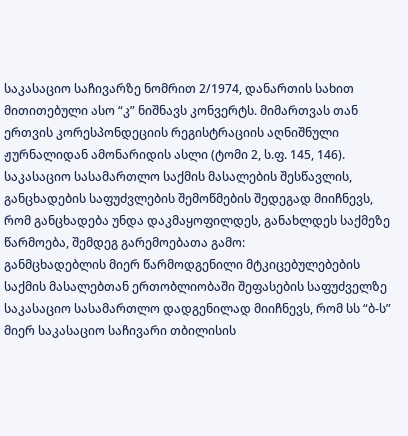საკასაციო საჩივარზე ნომრით 2/1974, დანართის სახით მითითებული ასო “კ” ნიშნავს კონვერტს. მიმართვას თან ერთვის კორესპონდეციის რეგისტრაციის აღნიშნული ჟურნალიდან ამონარიდის ასლი (ტომი 2, ს.ფ. 145, 146).
საკასაციო სასამართლო საქმის მასალების შესწავლის, განცხადების საფუძვლების შემოწმების შედეგად მიიჩნევს, რომ განცხადება უნდა დაკმაყოფილდეს, განახლდეს საქმეზე წარმოება, შემდეგ გარემოებათა გამო:
განმცხადებლის მიერ წარმოდგენილი მტკიცებულებების საქმის მასალებთან ერთობლიობაში შეფასების საფუძველზე საკასაციო სასამართლო დადგენილად მიიჩნევს, რომ სს “ბ-ს” მიერ საკასაციო საჩივარი თბილისის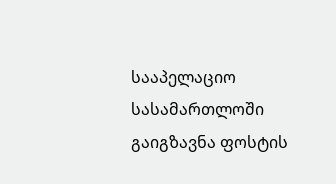სააპელაციო სასამართლოში გაიგზავნა ფოსტის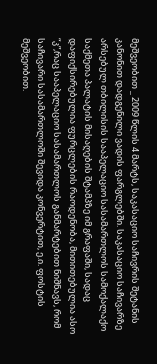მეშვეობით _ 2009 წლის 4 მარტს, საკასაციო საჩივრის შეტანის კანონით დადგენილი ვადის ფარგლებში. საკასაციო საჩივარზე არსებულ თბილისის სააპელაციო სასამართლოს სამოქალაქო საქმეთა პალატის მისაღების შტამპზე იმ გრაფაში, სადაც დაფიქსირებულია ფურცლების რაოდენობა, მითითებულია ასო “კ”,რაც სააპელაციო სასამართლოს განმარტებით ნიშნავს, რომ საჩივარი სასამართლოში შევიდა კონვერტით, ე.ი. ფოსტის მეშვეობით.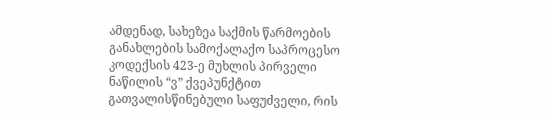ამდენად, სახეზეა საქმის წარმოების განახლების სამოქალაქო საპროცესო კოდექსის 423-ე მუხლის პირველი ნაწილის “ვ” ქვეპუნქტით გათვალისწინებული საფუძველი, რის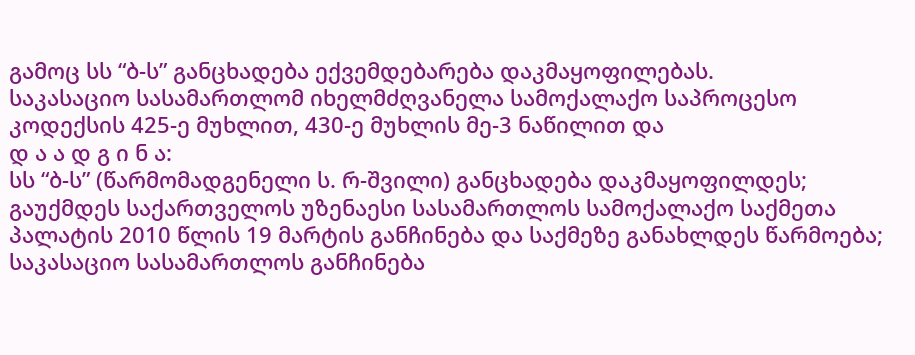გამოც სს “ბ-ს” განცხადება ექვემდებარება დაკმაყოფილებას.
საკასაციო სასამართლომ იხელმძღვანელა სამოქალაქო საპროცესო კოდექსის 425-ე მუხლით, 430-ე მუხლის მე-3 ნაწილით და
დ ა ა დ გ ი ნ ა:
სს “ბ-ს” (წარმომადგენელი ს. რ-შვილი) განცხადება დაკმაყოფილდეს;
გაუქმდეს საქართველოს უზენაესი სასამართლოს სამოქალაქო საქმეთა პალატის 2010 წლის 19 მარტის განჩინება და საქმეზე განახლდეს წარმოება;
საკასაციო სასამართლოს განჩინება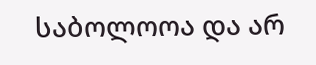საბოლოოა და არ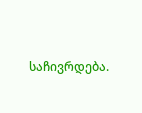საჩივრდება.